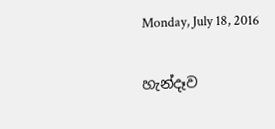Monday, July 18, 2016

හැන්දෑව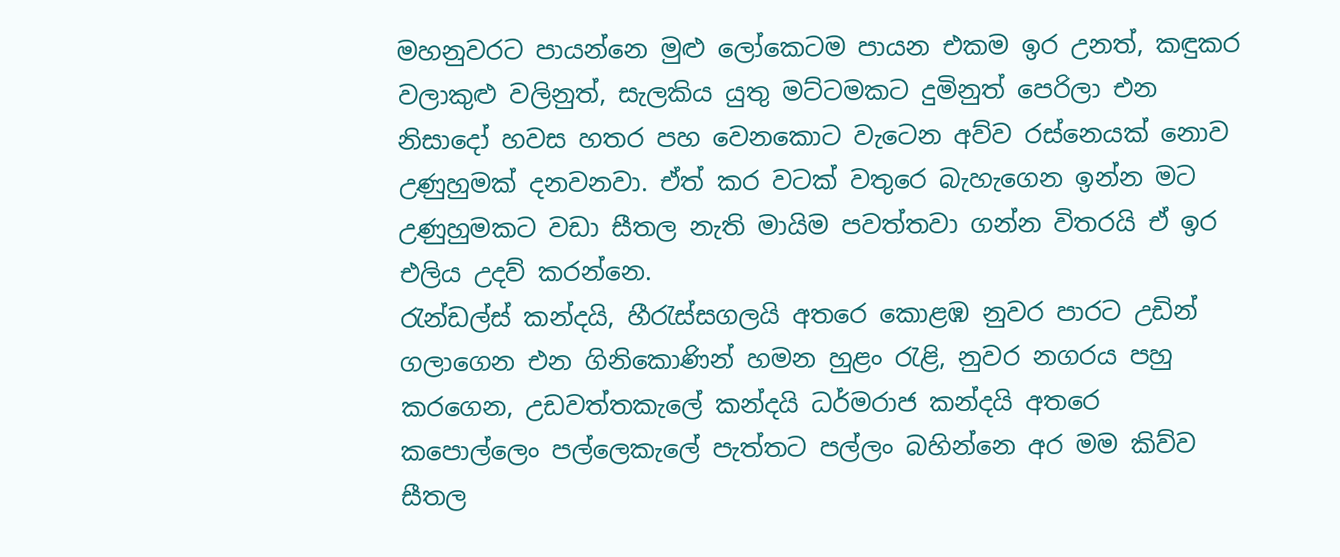මහනුවරට පායන්නෙ මුළු ලෝකෙටම පායන එකම ඉර උනත්, කඳුකර වලාකුළු වලිනුත්, සැලකිය යුතු මට්ටමකට දුමිනුත් පෙරිලා එන නිසාදෝ හවස හතර පහ වෙනකොට වැටෙන අව්ව රස්නෙයක් නොව උණුහුමක් දනවනවා. ඒත් කර වටක් වතුරෙ බැහැගෙන ඉන්න මට උණුහුමකට වඩා සීතල නැති මායිම පවත්තවා ගන්න විතරයි ඒ ඉර එලිය උදව් කරන්නෙ.
රැන්ඩල්ස් කන්දයි, හීරැස්සගලයි අතරෙ කොළඹ නුවර පාරට උඩින් ගලාගෙන එන ගිනිකොණින් හමන හුළං රැළි, නුවර නගරය පහු කරගෙන, උඩවත්තකැලේ කන්දයි ධර්මරාජ කන්දයි අතරෙ කපොල්ලෙං පල්ලෙකැලේ පැත්තට පල්ලං බහින්නෙ අර මම කිව්ව සීතල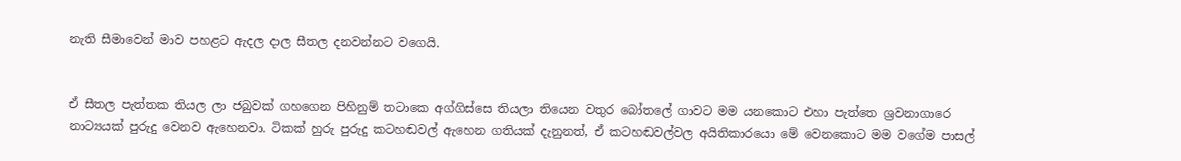නැති සීමාවෙන් මාව පහළට ඇදල දාල සීතල දනවන්නට වගෙයි.


ඒ සීතල පැත්තක තියල ලා ජබුවක් ගහගෙන පිහිනුම් තටාකෙ අග්ගිස්සෙ තියලා තියෙන වතුර බෝතල‍ේ ගාවට මම යනකොට එහා පැත්තෙ ශ්‍රවනාගාරෙ නාට්‍යයක් පුරුදු වෙනව ඇහෙනවා. ටිකක් හුරු පුරුදු කටහඬවල් ඇහෙන ගතියක් දැනුනත්, ඒ කටහඬවල්වල අයිතිකාරය‍ො මේ වෙනකොට මම වගේම පාසල්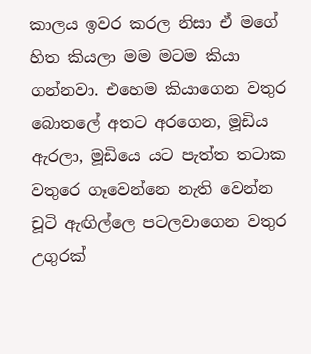කාලය ඉවර කරල නිසා ඒ මගේ හිත කියලා මම මටම කියා ගන්නවා. එහෙම කියාගෙන වතුර බොතලේ අතට අරගෙන, මූඩිය ඇරලා, මූඩියෙ යට පැත්ත තටාක වතුරෙ ගෑවෙන්නෙ නැති වෙන්න චූටි ඇඟිල්ලෙ පටලවාගෙන වතුර උගුරක්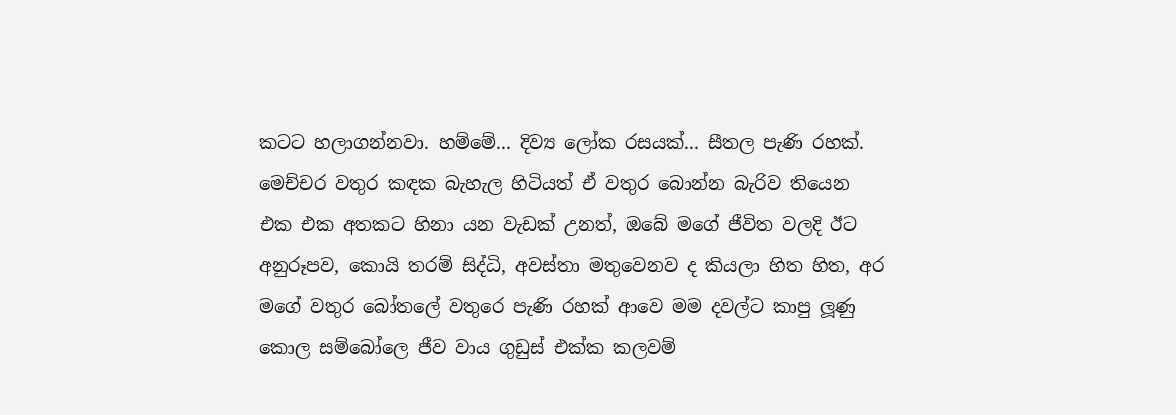කටට හලාගන්නවා. හම්මේ... දිව්‍ය ලෝක රසයක්... සීතල පැණි රහක්. මෙච්චර වතුර කඳක බැහැල හිටියත් ඒ වතුර බොන්න බැරිව තියෙන එක එක අතකට හිනා යන වැඩක් උනත්, ඔබේ මගේ ජීවිත වලදි ඊට අනුරූපව, කොයි තරම් සිද්ධි, අවස්තා මතුවෙනව ද කියලා හිත හිත, අර මගේ වතුර බෝතලේ වතුරෙ පැණි රහක් ආවෙ මම දවල්ට කාපු ලූණු කොල සම්බෝලෙ ජීව වාය ගුඩුස් එක්ක කලවම්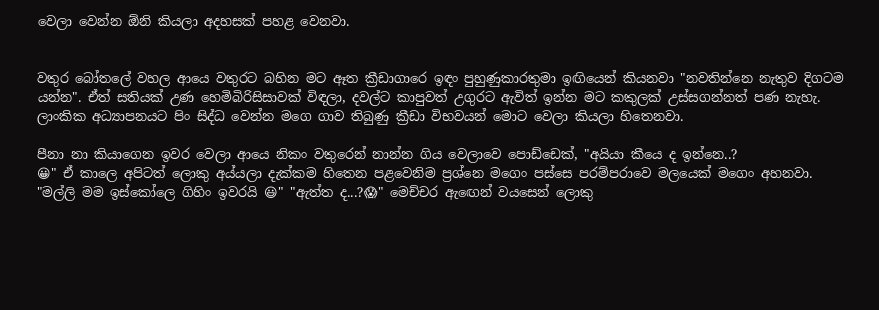වෙලා වෙන්න ඕනි කියලා අදහසක් පහළ වෙනවා.


වතුර බෝතල‍ේ වහල ආයෙ වතුර‍ට බහින මට ඈත ක්‍රීඩාගාරෙ ඉඳං පුහුණුකාරතුමා ඉඟියෙන් කියනවා "නවතින්නෙ නැතුව දිගටම යන්න". ඒත් සතියක් උණ හෙමිබිරිසිසාවක් විඳලා, දවල්ට කාපුවත් උගුරට ඇවිත් ඉන්න මට කකුලක් උස්සගන්නත් පණ නැහැ. ලාංකික අධ්‍යාපනයට පිං සිද්ධ වෙන්න මගෙ ගාව තිබුණු ක්‍රීඩා විභවයන් මොට වෙලා කියලා හිතෙනවා.

පීනා නා කියාගෙන ඉවර වෙලා ආයෙ නිකං වතුරෙන් නාන්න ගිය වෙලාවෙ ප‍ොඩ්ඩෙක්, "අයියා කීයෙ ද ඉන්නෙ..?
😀" ඒ කාලෙ අපිටත් ලොකු අය්යලා දැක්කම හිතෙන පළවෙනිම ප්‍රශ්නෙ මගෙං පස්සෙ පරම්පරාවෙ මලයෙක් මගෙං අහනවා. "මල්ලි මම ඉස්කෝලෙ ගිහිං ඉවරයි 😃" "ඇත්ත ද...?😱" මෙච්චර ඇඟෙන් වයසෙන් ලොකු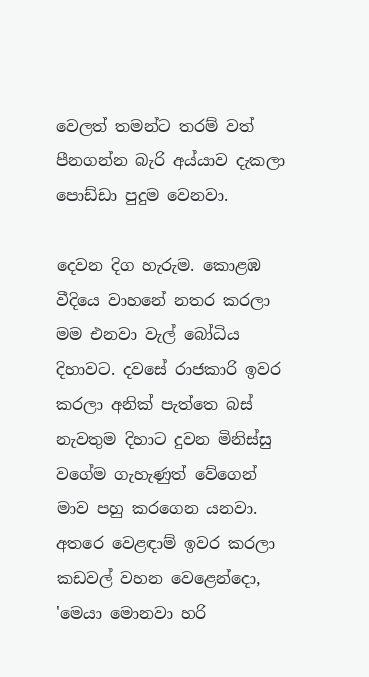වෙලත් තමන්ට තරම් වත් පීනගන්න බැරි අය්යාව දැකලා පොඩ්ඩා පුදුම වෙනවා.

දෙවන දිග හැරුම. කොළඹ වීදියෙ වාහනේ නතර කරලා මම එනවා වැල් බෝධිය දිහාවට. දවසේ රාජකාරි ඉවර කරලා අනික් පැත්තෙ බස් නැවතුම දිහාට දුවන මිනිස්සු වගේම ගැහැණුත් වේගෙන් මාව පහු කරගෙන යනවා. අතරෙ වෙළඳාම් ඉවර කරලා කඩවල් වහන වෙළෙන්දො, 'මෙයා මොනවා හරි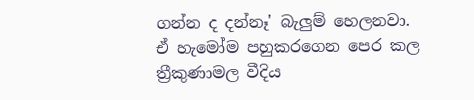ගන්න ද දන්නෑ' බැලුම් හෙලනවා.
ඒ හැමෝම පහුකරගෙන පෙර කල ත්‍රීකුණාමල වීදිය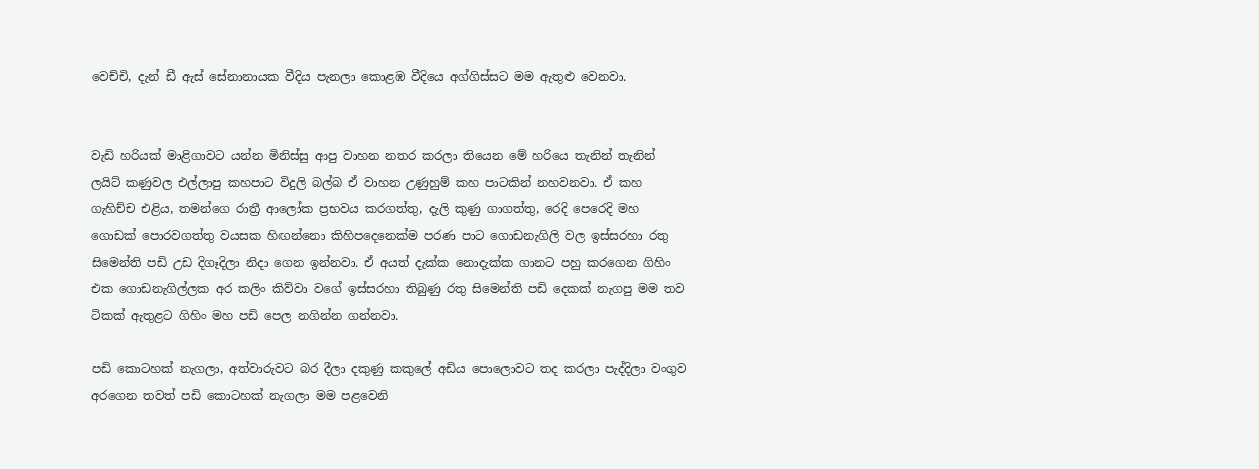වෙච්චි, දැන් ඩී ඇස් සේනානායක වීදිය පැනලා කොළඹ වීදියෙ අග්ගිස්සට මම ඇතුළු වෙනවා.


වැඩි හරියක් මාළිගාවට යන්න මිනිස්සු ආපු වාහන නතර කරලා තියෙන මේ හරියෙ තැනින් තැනින් ලයිට් කණුවල එල්ලාපු කහපාට විදුලි බල්බ ඒ වාහන උණුහුම් කහ පාටකින් නහවනවා. ඒ කහ ගැහිච්ච එළිය, තමන්ගෙ රාත්‍රී ආලෝක ප්‍රභවය කරගත්තු, දැලි කුණු ගාගත්තු, රෙදි පෙරෙදි මහ ගොඩක් පොරවගත්තු වයසක හිඟන්නො කිහිපදෙනෙක්ම පරණ පාට ගොඩනැගිලි වල ඉස්සරහා රතු සිමෙන්ති පඩි උඩ දිගෑදිලා නිදා ගෙන ඉන්නවා. ඒ අයත් දැක්ක නොදැක්ක ගානට පහු කරගෙන ගිහිං එක ගොඩනැගිල්ලක අර කලිං කිව්වා වගේ ඉස්සරහා තිබුණු රතු සිමෙන්ති පඩි දෙකක් නැගපු මම තව ටිකක් ඇතුළට ගිහිං මහ පඩි පෙල නගින්න ගන්නවා.

පඩි කොටහක් නැගලා, අත්වාරුවට බර දීලා දකුණු කකුලේ අඩිය පොලොවට තද කරලා පැද්දිලා වංගුව අරගෙන තවත් පඩි කොටහක් නැගලා මම පළවෙනි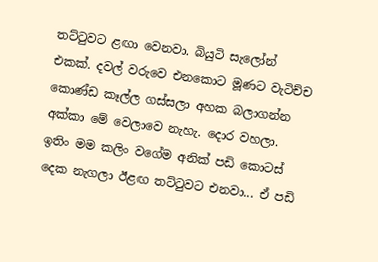තට්ටුවට ළඟා වෙනවා. බියුටි සැලෝන් එකක්. දවල් වරුවෙ එනක‍ොට මූණට වැටිච්ච කොණ්ඩ කෑල්ල ගස්සලා අහක බලාගන්න අක්කා මේ වෙලාවෙ නැහැ. දොර වහලා. ඉතිං මම කලිං වගේම අනික් පඩි කොටස් දෙක නැගලා ඊළඟ තට්ටුවට එනවා... ඒ පඩි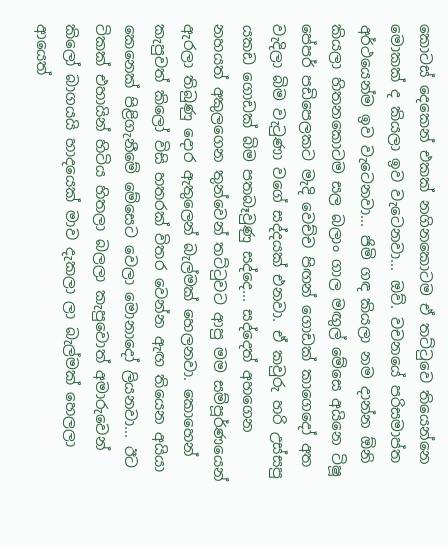කොටස් දෙකෙන් එකක් නගිනකොටම ඒ තට්ටුවෙ තියෙන්නෙ මොකක් ද කියලා ඉව වැටෙනවා... ඔව්. වචනයේ පරිසමාප්ත අර්ථයෙන්ම ඉව වැටෙනවා... ජිමි ගඳ කියලා නම දාන්න ඕනි කියලා හිතනකොටම සල බලාං ගාල මඟුල් මේසෙ අයිනෙ ටිෂූ පේපර් පඩිපෙලකට මැදි වෙච්ච පිඟන් ගොඩක් කාගෙදෝ අත වැදිලා බිම වැ‍ටුණා වගේ සද්දයක් එනවා. ඒ කවුරු හරි උස්සපු යකඩ ගොඩක් බිම පතබෑවුණු සද්දෙ... සද්දෙත් අහගෙන නහයත් අකුලගෙන තුන්වෙන් තට්ටුවට ආපු මම සම්පූර්ණයෙන් ඇරලා තිබුණු දොර ඇතුලෙන් බැල්මක් හෙලනවා. කොහෙන් කැපුවත් කිලෝ විසි හතරක් විතර වෙන්න ඇඟ තියෙන අයියා කෙනෙක් පිළිගැනීමේ මේසෙට වෙලා මොනාදෝ ලියනවා... ඊට ටිකක් එහායින් හිටිය හිතලා බලලා කැපුවොත් අමාරුවෙන් කිලෝ බාගයයි හාදයෙක් මාව දැකලා ලා බැල්මක් හෙලලා ආයෙත්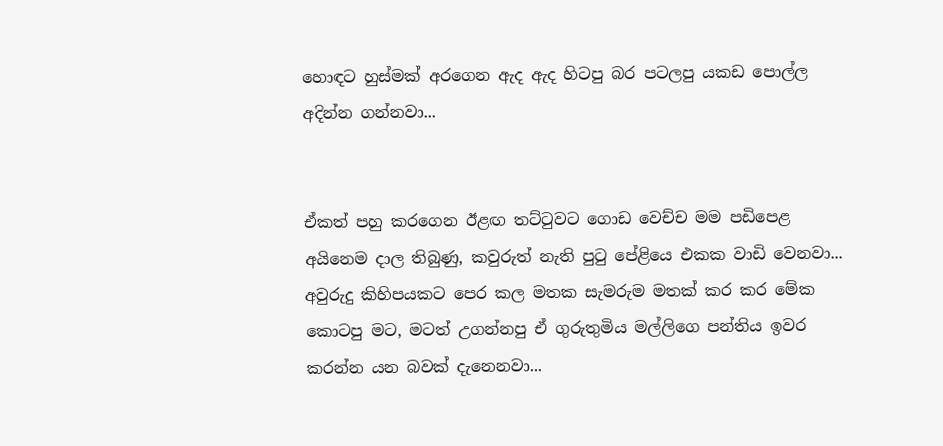හොඳට හුස්මක් අරගෙන ඇද ඇද හිටපු බර පටලපු යකඩ පොල්ල අදින්න ගන්නවා...


ඒකත් පහු කරගෙන ඊළඟ ත‍ට්ටුවට ගොඩ වෙච්ච මම පඩිපෙළ අයිනෙම දාල තිබුණු, කවුරුත් නැති පුටු පේළියෙ එකක වාඩි වෙනවා...
අවුරුදු කිහිපයකට පෙර කල මතක සැමරුම මතක් කර කර මේක කොටපු මට, මටත් උගන්නපු ඒ ගුරුතුමිය මල්ලිගෙ පන්තිය ඉවර කරන්න යන බවක් දැනෙනවා...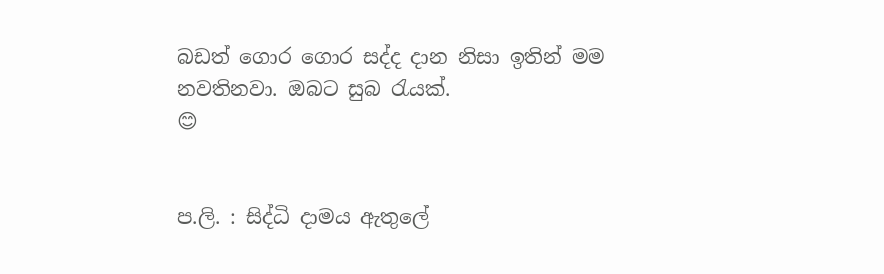බඩත් ගොර ගොර සද්ද දාන නිසා ඉතින් මම නවතිනවා. ඔබට සුබ රැයක්.
😊


ප.ලි. : සිද්ධි දාමය ඇතුලේ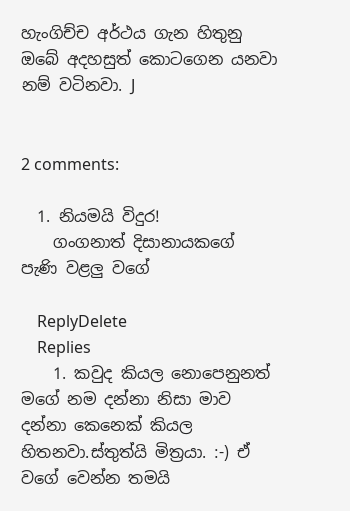හැංගිච්ච අර්ථය ගැන හිතුනු ඔබේ අදහසුත් කොටගෙන යනවා නම් වටිනවා. J


2 comments:

  1. නියමයි විදුර!
    ගංගනාත් දිසානායකගේ පැණි වළලු වගේ

    ReplyDelete
    Replies
    1. කවුද කියල නොපෙනුනත් මගේ නම දන්නා නිසා මාව දන්නා කෙනෙක් කියල හිතනවා.ස්තුත්යි මිත්‍රයා. :-) ඒ වගේ වෙන්න තමයි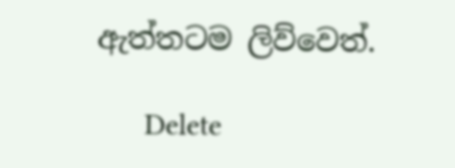ඇත්තටම ලිව්වෙත්.

      Delete